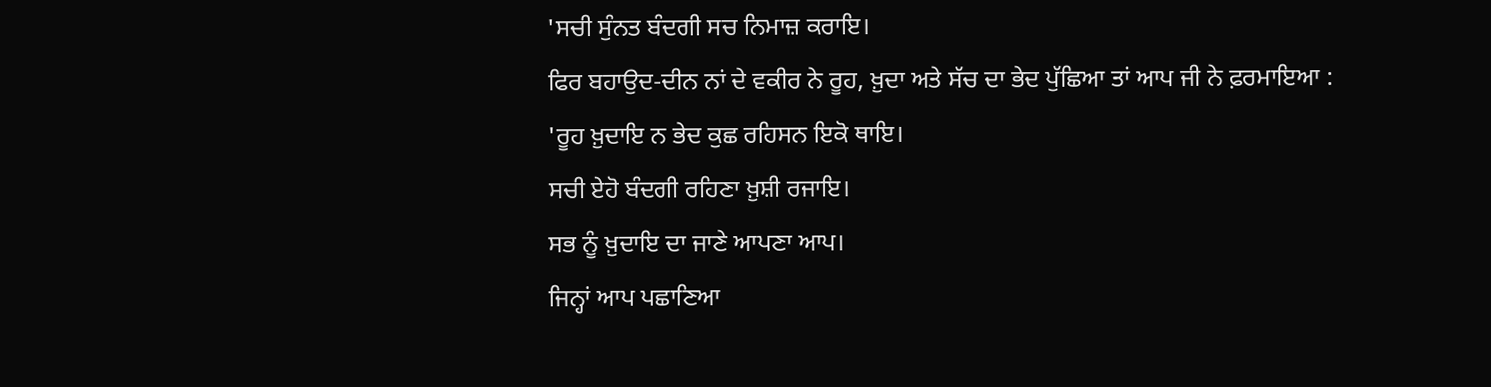'ਸਚੀ ਸੁੰਨਤ ਬੰਦਗੀ ਸਚ ਨਿਮਾਜ਼ ਕਰਾਇ।
ਫਿਰ ਬਹਾਉਦ-ਦੀਨ ਨਾਂ ਦੇ ਵਕੀਰ ਨੇ ਰੂਹ, ਖ਼ੁਦਾ ਅਤੇ ਸੱਚ ਦਾ ਭੇਦ ਪੁੱਛਿਆ ਤਾਂ ਆਪ ਜੀ ਨੇ ਫ਼ਰਮਾਇਆ :
'ਰੂਹ ਖ਼ੁਦਾਇ ਨ ਭੇਦ ਕੁਛ ਰਹਿਸਨ ਇਕੋ ਥਾਇ।
ਸਚੀ ਏਹੋ ਬੰਦਗੀ ਰਹਿਣਾ ਖ਼ੁਸ਼ੀ ਰਜਾਇ।
ਸਭ ਨੂੰ ਖ਼ੁਦਾਇ ਦਾ ਜਾਣੇ ਆਪਣਾ ਆਪ।
ਜਿਨ੍ਹਾਂ ਆਪ ਪਛਾਣਿਆ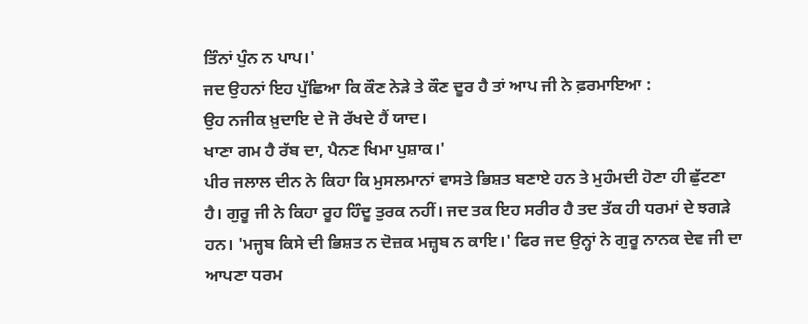ਤਿੰਨਾਂ ਪੁੰਨ ਨ ਪਾਪ।'
ਜਦ ਉਹਨਾਂ ਇਹ ਪੁੱਛਿਆ ਕਿ ਕੌਣ ਨੇੜੇ ਤੇ ਕੌਣ ਦੂਰ ਹੈ ਤਾਂ ਆਪ ਜੀ ਨੇ ਫ਼ਰਮਾਇਆ :
ਉਹ ਨਜੀਕ ਖ਼ੁਦਾਇ ਦੇ ਜੋ ਰੱਖਦੇ ਹੈਂ ਯਾਦ।
ਖਾਣਾ ਗਮ ਹੈ ਰੱਬ ਦਾ, ਪੈਨਣ ਖਿਮਾ ਪੁਸ਼ਾਕ।'
ਪੀਰ ਜਲਾਲ ਦੀਨ ਨੇ ਕਿਹਾ ਕਿ ਮੁਸਲਮਾਨਾਂ ਵਾਸਤੇ ਭਿਸ਼ਤ ਬਣਾਏ ਹਨ ਤੇ ਮੁਹੰਮਦੀ ਹੋਣਾ ਹੀ ਛੁੱਟਣਾ ਹੈ। ਗੁਰੂ ਜੀ ਨੇ ਕਿਹਾ ਰੂਹ ਹਿੰਦੂ ਤੁਰਕ ਨਹੀਂ। ਜਦ ਤਕ ਇਹ ਸਰੀਰ ਹੈ ਤਦ ਤੱਕ ਹੀ ਧਰਮਾਂ ਦੇ ਝਗੜੇ ਹਨ। 'ਮਜ੍ਹਬ ਕਿਸੇ ਦੀ ਭਿਸ਼ਤ ਨ ਦੋਜ਼ਕ ਮਜ਼੍ਹਬ ਨ ਕਾਇ।' ਫਿਰ ਜਦ ਉਨ੍ਹਾਂ ਨੇ ਗੁਰੂ ਨਾਨਕ ਦੇਵ ਜੀ ਦਾ ਆਪਣਾ ਧਰਮ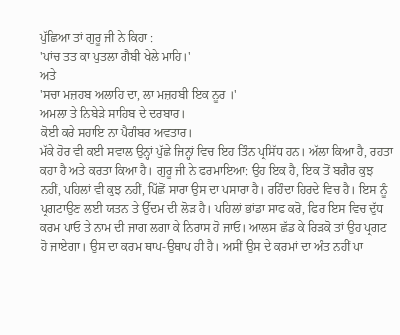ਪੁੱਛਿਆ ਤਾਂ ਗੁਰੂ ਜੀ ਨੇ ਕਿਹਾ :
'ਪਾਂਚ ਤਤ ਕਾ ਪੁਤਲਾ ਗੈਬੀ ਖੇਲੇ ਮਾਹਿ।'
ਅਤੇ
'ਸਚਾ ਮਜ਼ਹਬ ਅਲਾਹਿ ਦਾ, ਲਾ ਮਜ਼ਹਬੀ ਇਕ ਨੂਰ ।'
ਅਮਲਾ ਤੇ ਨਿਬੇੜੇ ਸਾਹਿਬ ਦੇ ਦਰਬਾਰ।
ਕੋਈ ਕਰੇ ਸਹਾਇ ਨਾ ਪੈਗੰਬਰ ਅਵਤਾਰ।
ਮੱਕੇ ਹੋਰ ਵੀ ਕਈ ਸਵਾਲ ਉਨ੍ਹਾਂ ਪੁੱਛੇ ਜਿਨ੍ਹਾਂ ਵਿਚ ਇਹ ਤਿੰਨ ਪ੍ਰਸਿੱਧ ਹਨ। ਅੱਲਾ ਕਿਆ ਹੈ, ਰਹਤਾ ਕਹਾ ਹੈ ਅਤੇ ਕਰਤਾ ਕਿਆ ਹੈ। ਗੁਰੂ ਜੀ ਨੇ ਫਰਮਾਇਆ: ਉਹ ਇਕ ਹੈ, ਇਕ ਤੋਂ ਬਗੈਰ ਕੁਝ ਨਹੀਂ, ਪਹਿਲਾਂ ਵੀ ਕੁਝ ਨਹੀਂ, ਪਿੱਛੋਂ ਸਾਰਾ ਉਸ ਦਾ ਪਸਾਰਾ ਹੈ। ਰਹਿੰਦਾ ਹਿਰਦੇ ਵਿਚ ਹੈ। ਇਸ ਨੂੰ ਪ੍ਰਗਟਾਉਣ ਲਈ ਯਤਨ ਤੇ ਉੱਦਮ ਦੀ ਲੋੜ ਹੈ। ਪਹਿਲਾਂ ਭਾਂਡਾ ਸਾਫ ਕਰੋ, ਫਿਰ ਇਸ ਵਿਚ ਦੁੱਧ ਕਰਮ ਪਾਓ ਤੇ ਨਾਮ ਦੀ ਜਾਗ ਲਗਾ ਕੇ ਨਿਰਾਸ ਹੋ ਜਾਓ। ਆਲਸ ਛੱਡ ਕੇ ਰਿੜਕੋ ਤਾਂ ਉਹ ਪ੍ਰਗਟ ਹੋ ਜਾਏਗਾ। ਉਸ ਦਾ ਕਰਮ ਥਾਪ-ਉਥਾਪ ਹੀ ਹੈ। ਅਸੀਂ ਉਸ ਦੇ ਕਰਮਾਂ ਦਾ ਅੰਤ ਨਹੀਂ ਪਾ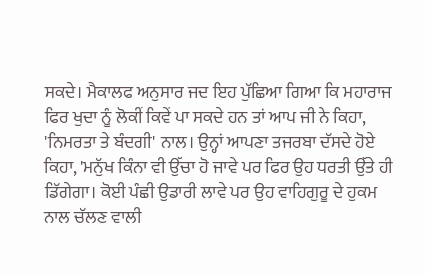ਸਕਦੇ। ਮੈਕਾਲਫ ਅਨੁਸਾਰ ਜਦ ਇਹ ਪੁੱਛਿਆ ਗਿਆ ਕਿ ਮਹਾਰਾਜ ਫਿਰ ਖੁਦਾ ਨੂੰ ਲੋਕੀਂ ਕਿਵੇਂ ਪਾ ਸਕਦੇ ਹਨ ਤਾਂ ਆਪ ਜੀ ਨੇ ਕਿਹਾ, 'ਨਿਮਰਤਾ ਤੇ ਬੰਦਗੀ' ਨਾਲ। ਉਨ੍ਹਾਂ ਆਪਣਾ ਤਜਰਬਾ ਦੱਸਦੇ ਹੋਏ ਕਿਹਾ, 'ਮਨੁੱਖ ਕਿੰਨਾ ਵੀ ਉੱਚਾ ਹੋ ਜਾਵੇ ਪਰ ਫਿਰ ਉਹ ਧਰਤੀ ਉੱਤੇ ਹੀ ਡਿੱਗੇਗਾ। ਕੋਈ ਪੰਛੀ ਉਡਾਰੀ ਲਾਵੇ ਪਰ ਉਹ ਵਾਹਿਗੁਰੂ ਦੇ ਹੁਕਮ ਨਾਲ ਚੱਲਣ ਵਾਲੀ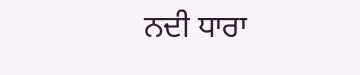ਨਦੀ ਧਾਰਾ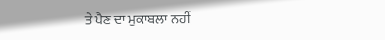ਤੇ ਪੈਣ ਦਾ ਮੁਕਾਬਲਾ ਨਹੀਂ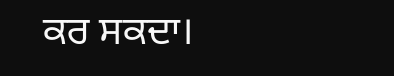ਕਰ ਸਕਦਾ।